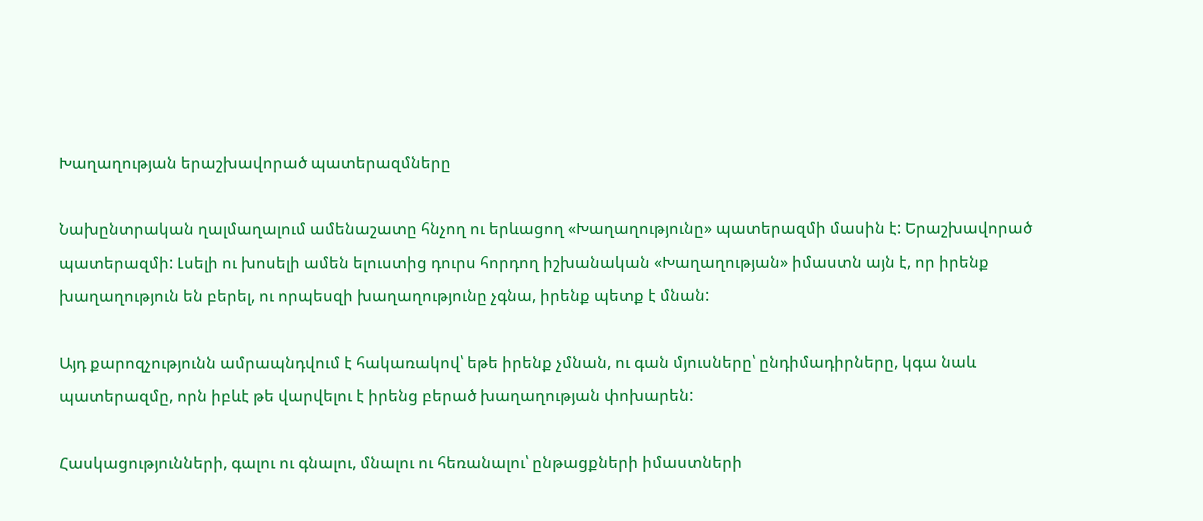Խաղաղության երաշխավորած պատերազմները

Նախընտրական ղալմաղալում ամենաշատը հնչող ու երևացող «Խաղաղությունը» պատերազմի մասին է: Երաշխավորած պատերազմի: Լսելի ու խոսելի ամեն ելուստից դուրս հորդող իշխանական «Խաղաղության» իմաստն այն է, որ իրենք խաղաղություն են բերել, ու որպեսզի խաղաղությունը չգնա, իրենք պետք է մնան:

Այդ քարոզչությունն ամրապնդվում է հակառակով՝ եթե իրենք չմնան, ու գան մյուսները՝ ընդիմադիրները, կգա նաև պատերազմը, որն իբևէ թե վարվելու է իրենց բերած խաղաղության փոխարեն:

Հասկացությունների, գալու ու գնալու, մնալու ու հեռանալու՝ ընթացքների իմաստների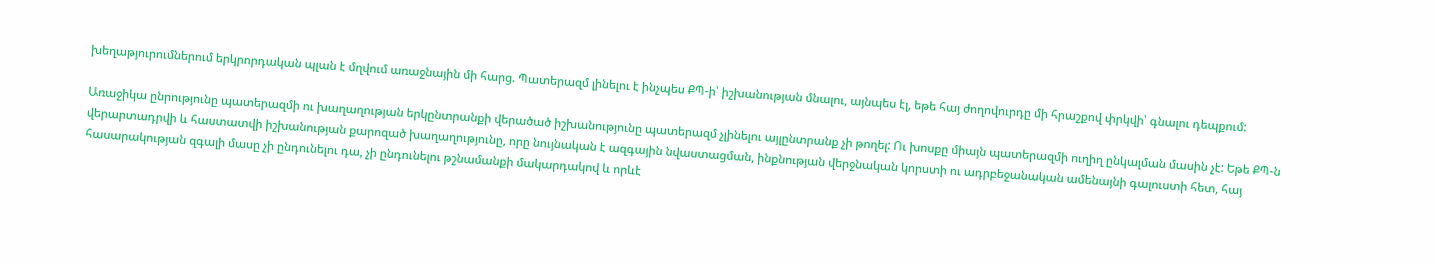խեղաթյուրումներում երկրորդական պլան է մղվում առաջնային մի հարց. Պատերազմ լինելու է ինչպես ՔՊ-ի՝ իշխանության մնալու, այնպես էլ, եթե հայ ժողովուրդը մի հրաշքով փրկվի՝ գնալու դեպքում:

Առաջիկա ընրությունը պատերազմի ու խաղաղության երկընտրանքի վերածած իշխանությունը պատերազմ չլինելու այլընտրանք չի թողել: Ու խոսքը միայն պատերազմի ուղիղ ընկալման մասին չէ: Եթե ՔՊ-ն վերարտադրվի և հաստատվի իշխանության քարոզած խաղաղությունը, որը նույնական է ազգային նվաստացման, ինքնության վերջնական կորստի ու ադրբեջանական ամենայնի գալուստի հետ, հայ հասարակության զգալի մասը չի ընդունելու դա, չի ընդունելու թշնամանքի մակարդակով և որևէ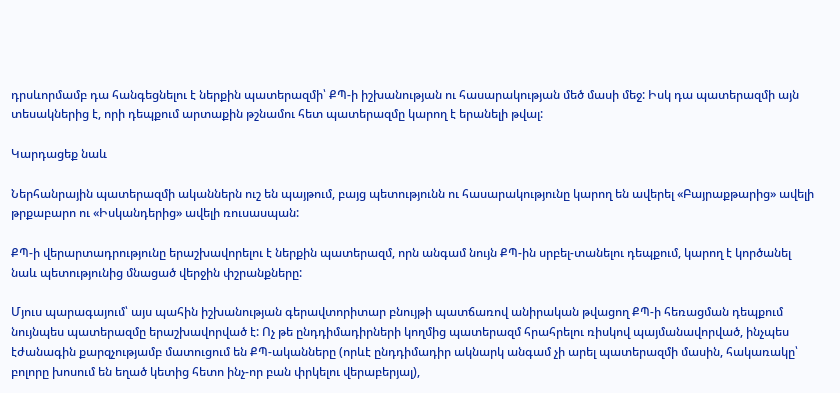դրսևորմամբ դա հանգեցնելու է ներքին պատերազմի՝ ՔՊ-ի իշխանության ու հասարակության մեծ մասի մեջ: Իսկ դա պատերազմի այն տեսակներից է, որի դեպքում արտաքին թշնամու հետ պատերազմը կարող է երանելի թվալ:

Կարդացեք նաև

Ներհանրային պատերազմի ականներն ուշ են պայթում, բայց պետությունն ու հասարակությունը կարող են ավերել «Բայրաքթարից» ավելի թրքաբարո ու «Իսկանդերից» ավելի ռուսասպան:

ՔՊ-ի վերարտադրությունը երաշխավորելու է ներքին պատերազմ, որն անգամ նույն ՔՊ-ին սրբել-տանելու դեպքում, կարող է կործանել նաև պետությունից մնացած վերջին փշրանքները:

Մյուս պարագայում՝ այս պահին իշխանության գերավտորիտար բնույթի պատճառով անիրական թվացող ՔՊ-ի հեռացման դեպքում նույնպես պատերազմը երաշխավորված է: Ոչ թե ընդդիմադիրների կողմից պատերազմ հրահրելու ռիսկով պայմանավորված, ինչպես էժանագին քարզչությամբ մատուցում են ՔՊ-ականները (որևէ ընդդիմադիր ակնարկ անգամ չի արել պատերազմի մասին, հակառակը՝ բոլորը խոսում են եղած կետից հետո ինչ-որ բան փրկելու վերաբերյալ),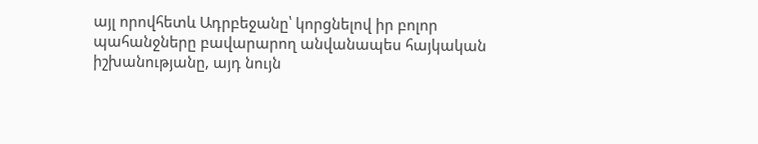այլ որովհետև Ադրբեջանը՝ կորցնելով իր բոլոր պահանջները բավարարող անվանապես հայկական իշխանությանը, այդ նույն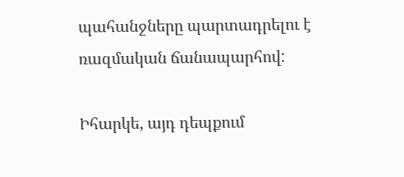պահանջները պարտադրելու է ռազմական ճանապարհով:

Իհարկե, այդ դեպքում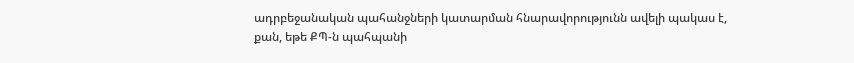ադրբեջանական պահանջների կատարման հնարավորությունն ավելի պակաս է, քան, եթե ՔՊ-ն պահպանի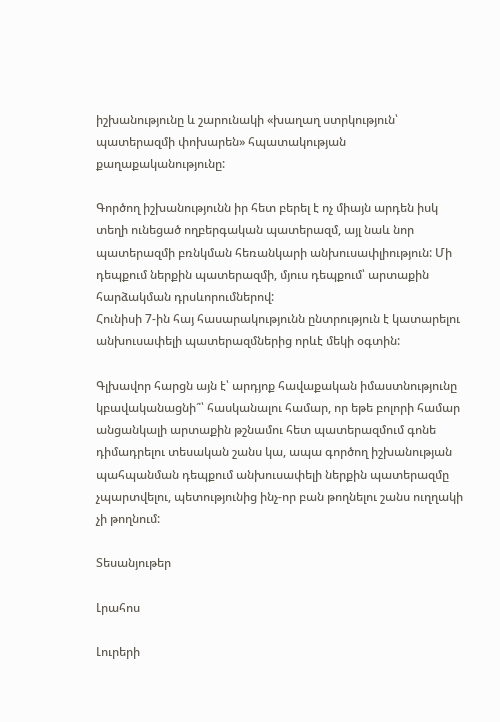իշխանությունը և շարունակի «խաղաղ ստրկություն՝ պատերազմի փոխարեն» հպատակության քաղաքականությունը:

Գործող իշխանությունն իր հետ բերել է ոչ միայն արդեն իսկ տեղի ունեցած ողբերգական պատերազմ, այլ նաև նոր պատերազմի բռնկման հեռանկարի անխուսափլիություն: Մի դեպքում ներքին պատերազմի, մյուս դեպքում՝ արտաքին հարձակման դրսևորումներով:
Հունիսի 7-ին հայ հասարակությունն ընտրություն է կատարելու անխուսափելի պատերազմներից որևէ մեկի օգտին:

Գլխավոր հարցն այն է՝ արդյոք հավաքական իմաստնությունը կբավականացնի՞՝ հասկանալու համար, որ եթե բոլորի համար անցանկալի արտաքին թշնամու հետ պատերազմում գոնե դիմադրելու տեսական շանս կա, ապա գործող իշխանության պահպանման դեպքում անխուսափելի ներքին պատերազմը չպարտվելու, պետությունից ինչ-որ բան թողնելու շանս ուղղակի չի թողնում:

Տեսանյութեր

Լրահոս

Լուրերի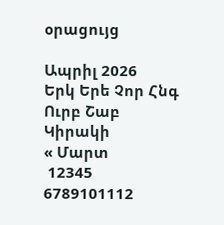օրացույց

Ապրիլ 2026
Երկ Երե Չոր Հնգ Ուրբ Շաբ Կիրակի
« Մարտ
 12345
6789101112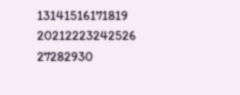13141516171819
20212223242526
27282930